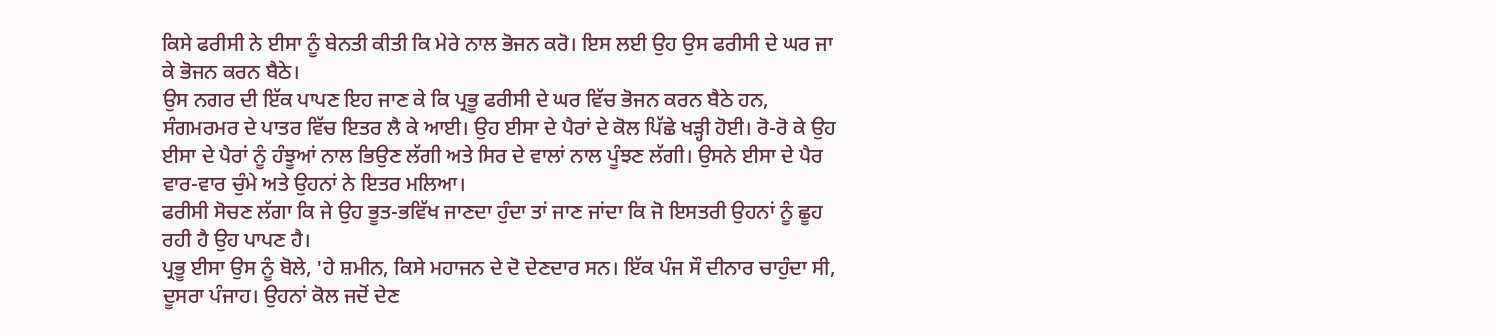ਕਿਸੇ ਫਰੀਸੀ ਨੇ ਈਸਾ ਨੂੰ ਬੇਨਤੀ ਕੀਤੀ ਕਿ ਮੇਰੇ ਨਾਲ ਭੋਜਨ ਕਰੋ। ਇਸ ਲਈ ਉਹ ਉਸ ਫਰੀਸੀ ਦੇ ਘਰ ਜਾ ਕੇ ਭੋਜਨ ਕਰਨ ਬੈਠੇ।
ਉਸ ਨਗਰ ਦੀ ਇੱਕ ਪਾਪਣ ਇਹ ਜਾਣ ਕੇ ਕਿ ਪ੍ਰਭੂ ਫਰੀਸੀ ਦੇ ਘਰ ਵਿੱਚ ਭੋਜਨ ਕਰਨ ਬੈਠੇ ਹਨ, ਸੰਗਮਰਮਰ ਦੇ ਪਾਤਰ ਵਿੱਚ ਇਤਰ ਲੈ ਕੇ ਆਈ। ਉਹ ਈਸਾ ਦੇ ਪੈਰਾਂ ਦੇ ਕੋਲ ਪਿੱਛੇ ਖੜ੍ਹੀ ਹੋਈ। ਰੋ-ਰੋ ਕੇ ਉਹ ਈਸਾ ਦੇ ਪੈਰਾਂ ਨੂੰ ਹੰਝੂਆਂ ਨਾਲ ਭਿਉਣ ਲੱਗੀ ਅਤੇ ਸਿਰ ਦੇ ਵਾਲਾਂ ਨਾਲ ਪੂੰਝਣ ਲੱਗੀ। ਉਸਨੇ ਈਸਾ ਦੇ ਪੈਰ ਵਾਰ-ਵਾਰ ਚੁੰਮੇ ਅਤੇ ਉਹਨਾਂ ਨੇ ਇਤਰ ਮਲਿਆ।
ਫਰੀਸੀ ਸੋਚਣ ਲੱਗਾ ਕਿ ਜੇ ਉਹ ਭੂਤ-ਭਵਿੱਖ ਜਾਣਦਾ ਹੁੰਦਾ ਤਾਂ ਜਾਣ ਜਾਂਦਾ ਕਿ ਜੋ ਇਸਤਰੀ ਉਹਨਾਂ ਨੂੰ ਛੂਹ ਰਹੀ ਹੈ ਉਹ ਪਾਪਣ ਹੈ।
ਪ੍ਰਭੂ ਈਸਾ ਉਸ ਨੂੰ ਬੋਲੇ, 'ਹੇ ਸ਼ਮੀਨ, ਕਿਸੇ ਮਹਾਜਨ ਦੇ ਦੋ ਦੇਣਦਾਰ ਸਨ। ਇੱਕ ਪੰਜ ਸੌ ਦੀਨਾਰ ਚਾਹੁੰਦਾ ਸੀ, ਦੂਸਰਾ ਪੰਜਾਹ। ਉਹਨਾਂ ਕੋਲ ਜਦੋਂ ਦੇਣ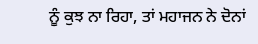ਨੂੰ ਕੁਝ ਨਾ ਰਿਹਾ, ਤਾਂ ਮਹਾਜਨ ਨੇ ਦੋਨਾਂ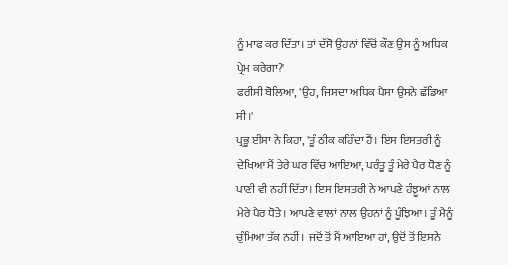ਨੂੰ ਮਾਫ ਕਰ ਦਿੱਤਾ। ਤਾਂ ਦੱਸੋ ਉਹਨਾਂ ਵਿੱਚੋਂ ਕੌਣ ਉਸ ਨੂੰ ਅਧਿਕ ਪ੍ਰੇਮ ਕਰੇਗਾ?'
ਫਰੀਸੀ ਬੋਲਿਆ, 'ਉਹ, ਜਿਸਦਾ ਅਧਿਕ ਪੈਸਾ ਉਸਨੇ ਛੱਡਿਆ ਸੀ।'
ਪ੍ਰਭੂ ਈਸਾ ਨੇ ਕਿਹਾ, 'ਤੂੰ ਠੀਕ ਕਹਿੰਦਾ ਹੈਂ। ਇਸ ਇਸਤਰੀ ਨੂੰ ਦੇਖਿਆ ਮੈਂ ਤੇਰੇ ਘਰ ਵਿੱਚ ਆਇਆ, ਪਰੰਤੂ ਤੂੰ ਮੇਰੇ ਪੈਰ ਧੋਣ ਨੂੰ ਪਾਣੀ ਵੀ ਨਹੀਂ ਦਿੱਤਾ। ਇਸ ਇਸਤਰੀ ਨੇ ਆਪਣੇ ਹੰਝੂਆਂ ਨਾਲ ਮੇਰੇ ਪੈਰ ਧੋਤੇ। ਆਪਣੇ ਵਾਲਾਂ ਨਾਲ ਉਹਨਾਂ ਨੂੰ ਪੂੰਝਿਆ। ਤੂੰ ਮੈਨੂੰ ਚੁੰਮਿਆ ਤੱਕ ਨਹੀਂ। ਜਦੋਂ ਤੋਂ ਮੈਂ ਆਇਆ ਹਾਂ, ਉਦੋਂ ਤੋਂ ਇਸਨੇ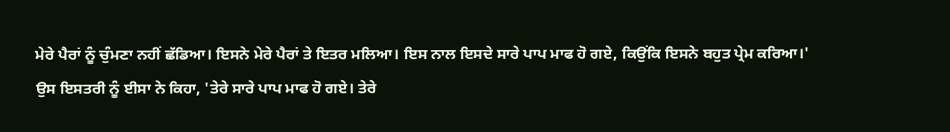ਮੇਰੇ ਪੈਰਾਂ ਨੂੰ ਚੁੰਮਣਾ ਨਹੀਂ ਛੱਡਿਆ। ਇਸਨੇ ਮੇਰੇ ਪੈਰਾਂ ਤੇ ਇਤਰ ਮਲਿਆ। ਇਸ ਨਾਲ ਇਸਦੇ ਸਾਰੇ ਪਾਪ ਮਾਫ ਹੋ ਗਏ, ਕਿਉਂਕਿ ਇਸਨੇ ਬਹੁਤ ਪ੍ਰੇਮ ਕਰਿਆ।'
ਉਸ ਇਸਤਰੀ ਨੂੰ ਈਸਾ ਨੇ ਕਿਹਾ, 'ਤੇਰੇ ਸਾਰੇ ਪਾਪ ਮਾਫ ਹੋ ਗਏ। ਤੇਰੇ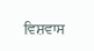ਵਿਸ਼ਵਾਸ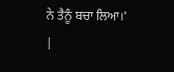ਨੇ ਤੈਨੂੰ ਬਚਾ ਲਿਆ।'
|